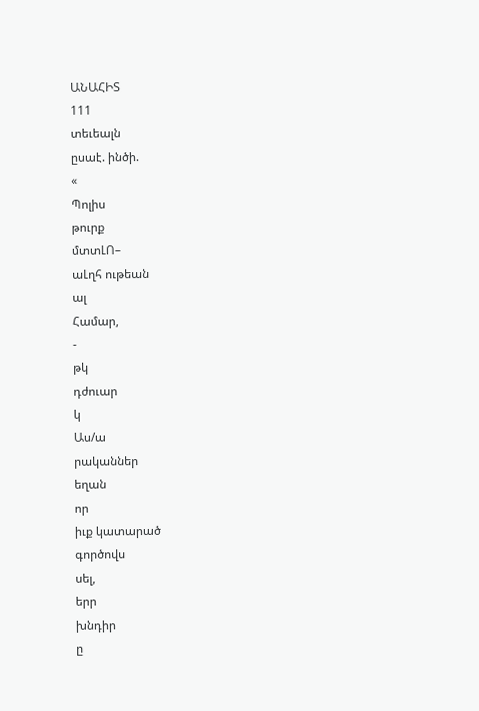ԱՆԱՀԻՏ
111
տեւեալն
ըսաէ. ինծի.
«
Պոլիս
թուրք
մտտԼՈ–
աԼղհ ութեան
ալ
Համար,
-
թկ
դժուար
կ
Աս/ա
րականներ
եղան
որ
իւք կատարած
գործովս
սել,
երր
խնդիր
ը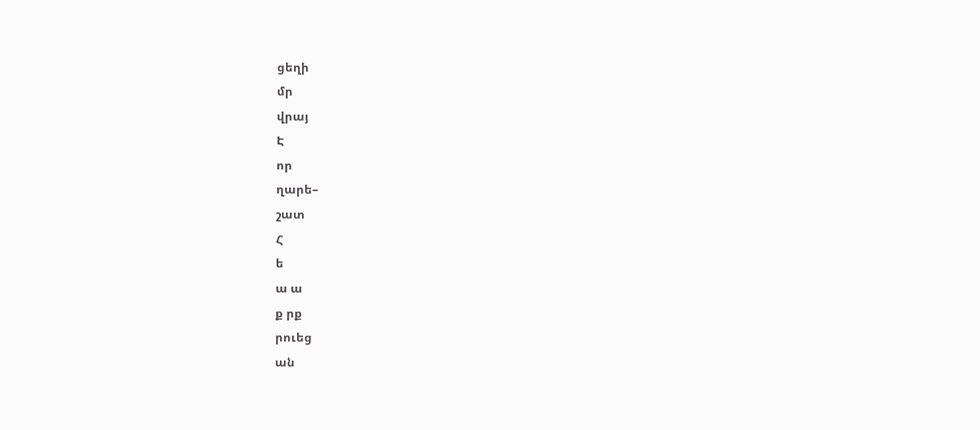ցեղի
մր
վրայ
Է
որ
ղարե–
շատ
Հ
ե
ա ա
ք րք
րուեց
ան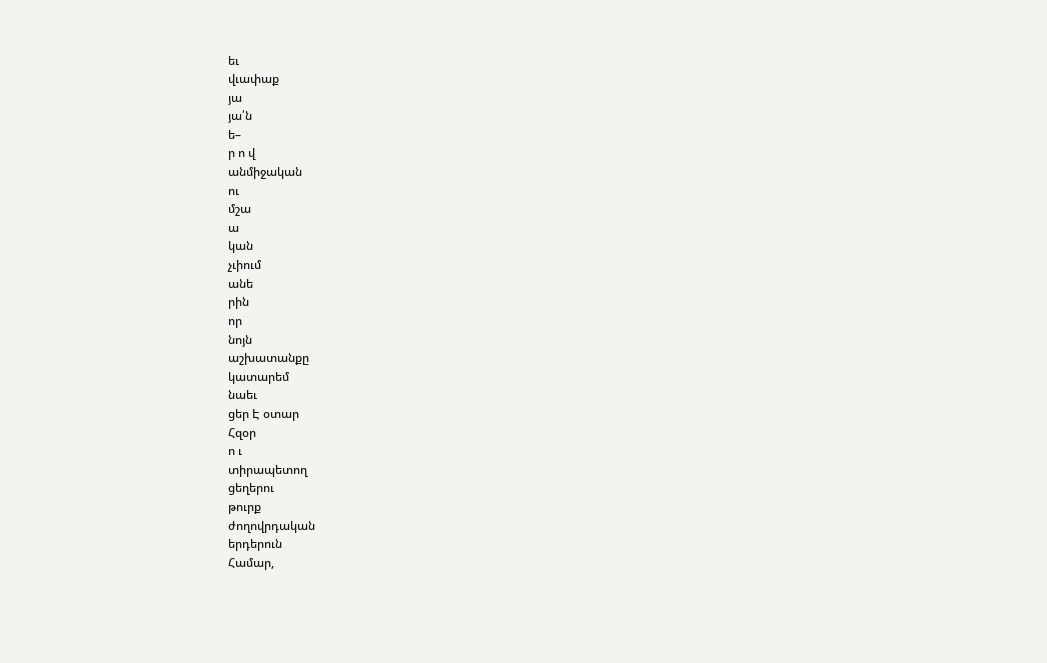եւ
վւափաք
յա
յա՛ն
ե–
ր ո վ
անմիջական
ու
մշա
ա
կան
չւիում
անե
րին
որ
նոյն
աշխատանքը
կատարեմ
նաեւ
ցեր Է օտար
Հզօր
ո ւ
տիրապետող
ցեղերու
թուրք
ժողովրդական
երդերուն
Համար,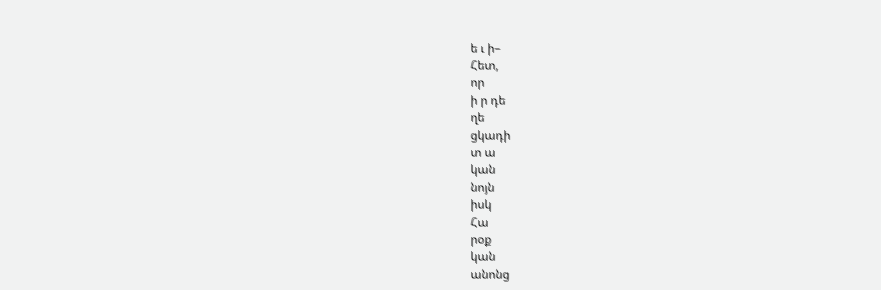ե ւ ի–
Հետ,
որ
ի ր դե
ղե
ցկադի
տ ա
կան
նոյն
իսկ
Հա
րօք
կան
անոնց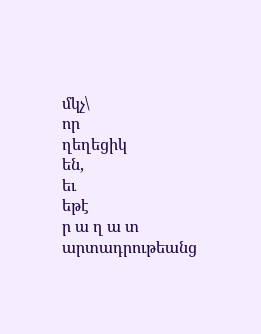մկչ\
որ
ղեղեցիկ
են,
եւ
եթէ
ր ա ղ ա տ
արտադրութեանց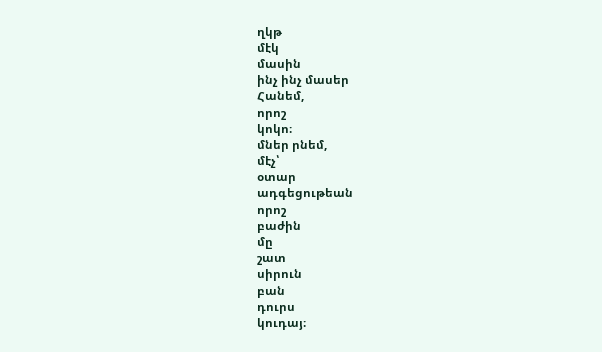ղկթ
մէկ
մասին
ինչ ինչ մասեր
Հանեմ,
որոշ
կոկո։
մներ րնեմ,
մէչ՝
օտար
ադգեցութեան
որոշ
բաժին
մը
շատ
սիրուն
բան
դուրս
կուդայ։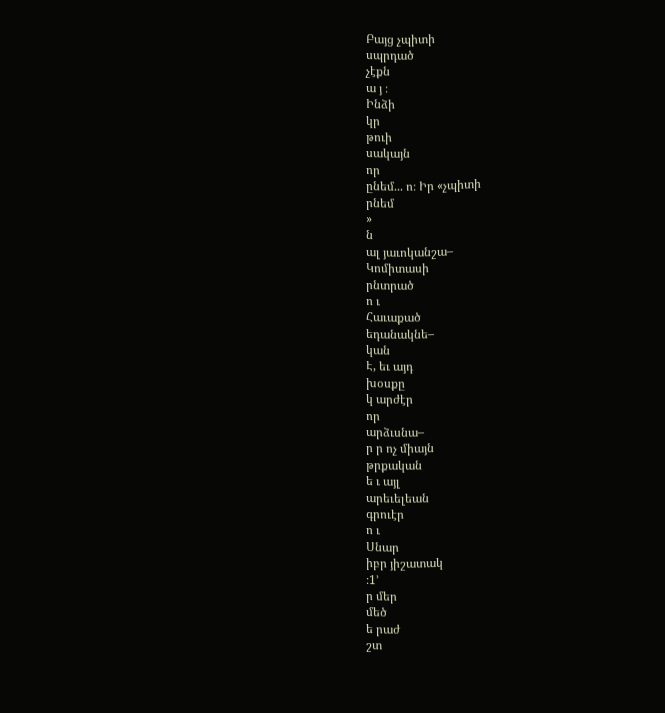Բայց չպիտի
սպրդած
չէքն
ա յ ։
Ինձի
կր
թուի
սակայն
որ
ընեմ... ո։ Իր «չպիտի
րնեմ
»
ն
ալ յաւոկանշա–
Կոմիտասի
րնտրած
ո ւ
Հաւաքած
եդանակնե–
կան
Է, եւ այդ
խօսքը
կ արժէր
որ
արձւսնա–
ր ր ոչ միայն
թրքական
ե ւ այլ
արեւելեան
գրուէր
ո ւ
Սնար
իբր յիշատակ
։1՚
ր մեր
մեծ
ե րաժ
շտ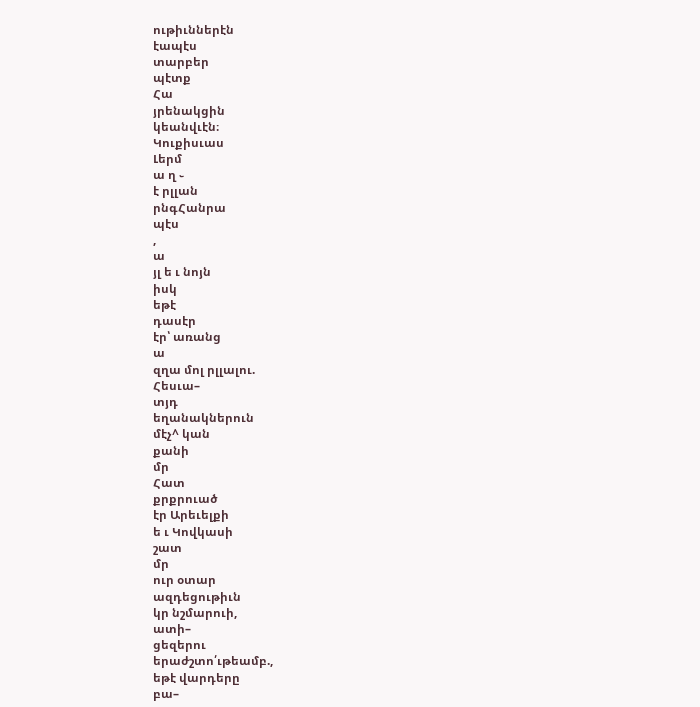ութիւններէն
էապէս
տարբեր
պէտք
Հա
յրենակցին
կեանվւէն։
Կուքիսւաս
Լերմ
ա ղ ֊
է րլլան
րնգՀանրա
պէս
,
ա
յլ ե ւ նոյն
իսկ
եթէ
դասէր
էր՝ առանց
ա
զղա մոլ րլլալու.
Հեսւա–
տյդ
եղանակներուն
մէչ^ կան
քանի
մր
Հատ
քրքրուած
էր Արեւելքի
ե ւ Կովկասի
շատ
մր
ուր օտար
ազդեցութիւն
կր նշմարուի,
ատի–
ցեզերու
երաժշտո՛ւթեամբ.,
եթէ վարդերը
բա–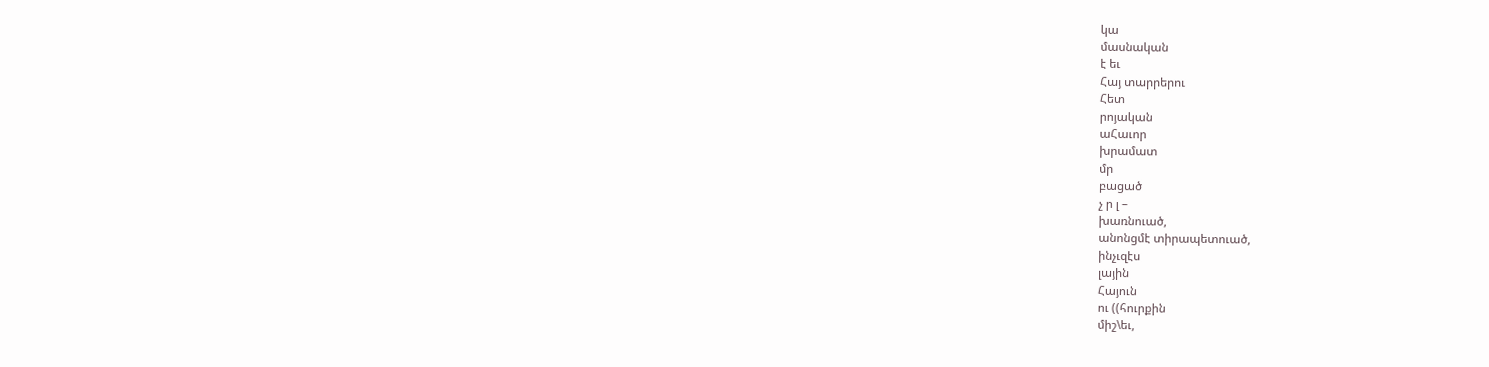կա
մասնական
է եւ
Հայ տարրերու
Հետ
րոյական
աՀաւոր
խրամատ
մր
բացած
չ ր լ –
խառնուած,
անոնցմէ տիրապետուած,
ինչւզէս
լային
Հայուն
ու ((հուրքին
միշ\եւ,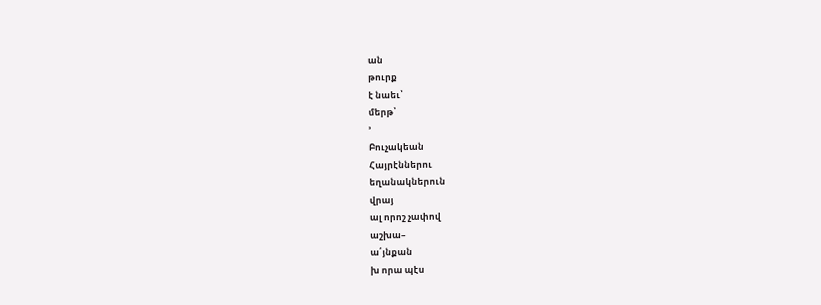ան
թուրք
է նաեւ՝
մերթ՝
՚
Բուչակեան
Հայրէններու
եղանակներուն
վրայ
ալ որոշ չափով
աշխա–
ա՛յնքան
խ որա պէս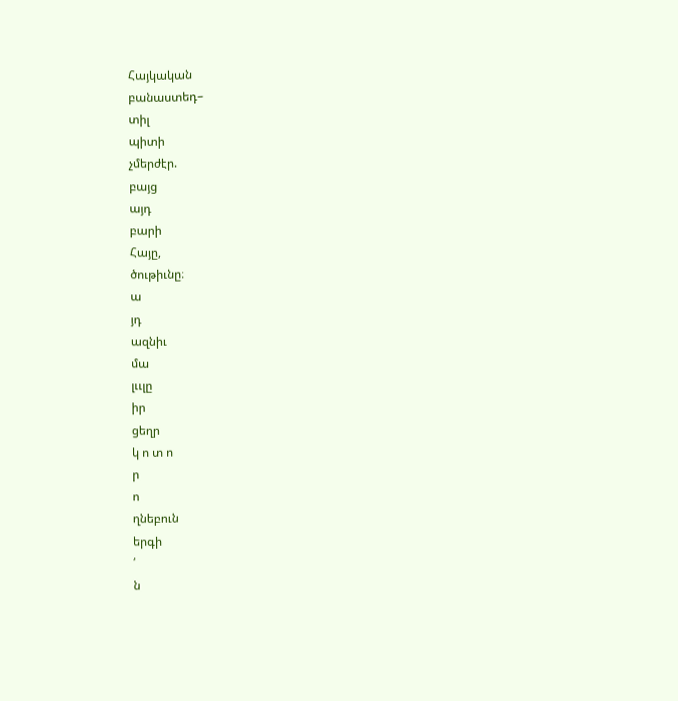Հայկական
բանաստեդ–
տիլ
պիտի
չմերժէր.
բայց
այդ
բարի
Հայը,
ծութիւնը։
ա
յդ
ազնիւ
մա
լււլը
իր
ցեղր
կ ո տ ո
ր
ո
ղնեբուն
երգի
՛
ն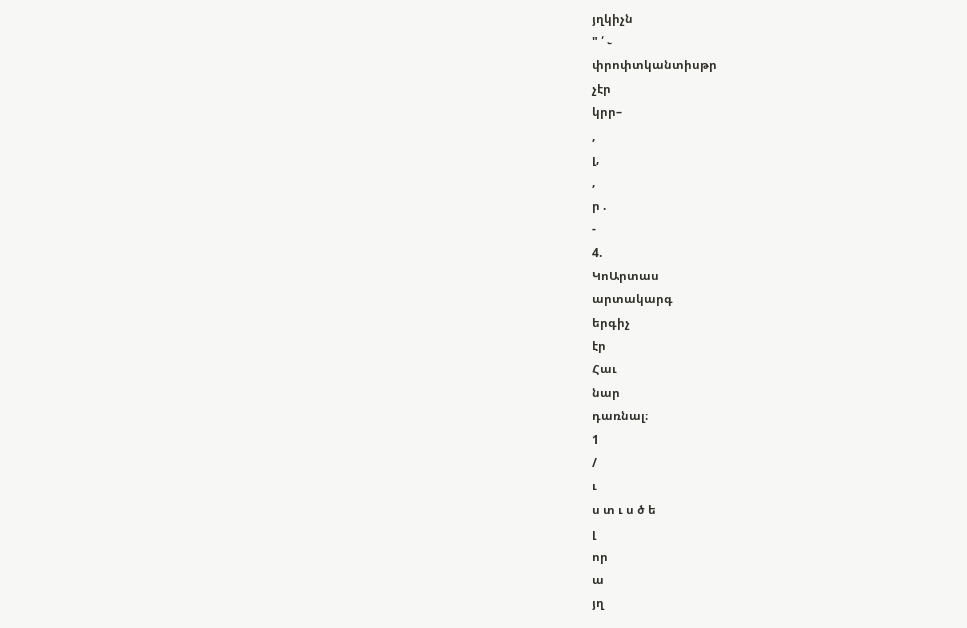յղկիչն
" ՛ ֊
փրոփտկանտիսթր
չէր
կրր–
,
լ,
,
ր .
-
4.
ԿոԱրտաս
արտակարգ
երգիչ
էր
Հաւ
նար
դառնալ։
1
/
ւ
ս տ ւ ս ծ ե
լ
որ
ա
յղ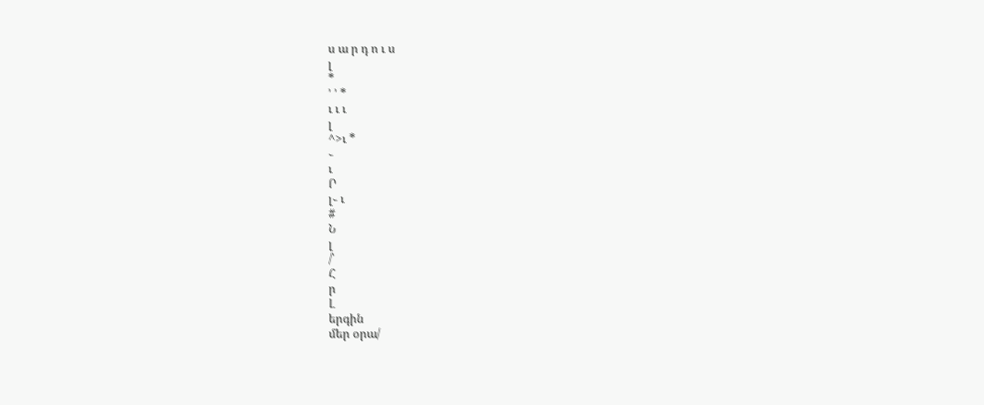ս ա ր դ ո ւ ս
լ
*
՚ ՚ *
ւ ւ ւ
լ
^>ւ *
֊
ւ
Ր
լ֊ ւ
#
Ն
լ
/՝
Հ
ր
Լ
երգին
մեր օրա/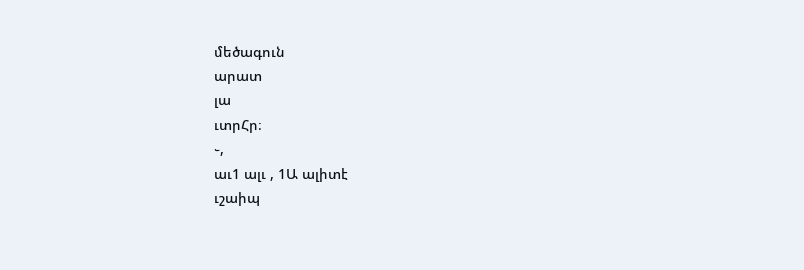մեծագուն
արատ
լա
ւտրՀր։
֊,
աւ1 ալւ , 1Ա ալիտէ
ւշաիպ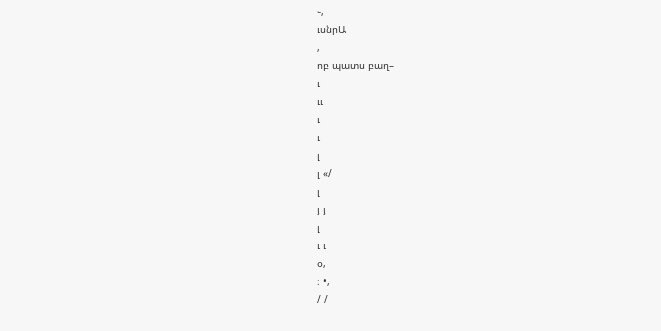֊,
ւսնրԱ
,
ոբ պատս բաղ–
ւ
ււ
ւ
ւ
լ
լ «/
լ
յ յ
լ
ւ ւ
օ,
։ •,
/ /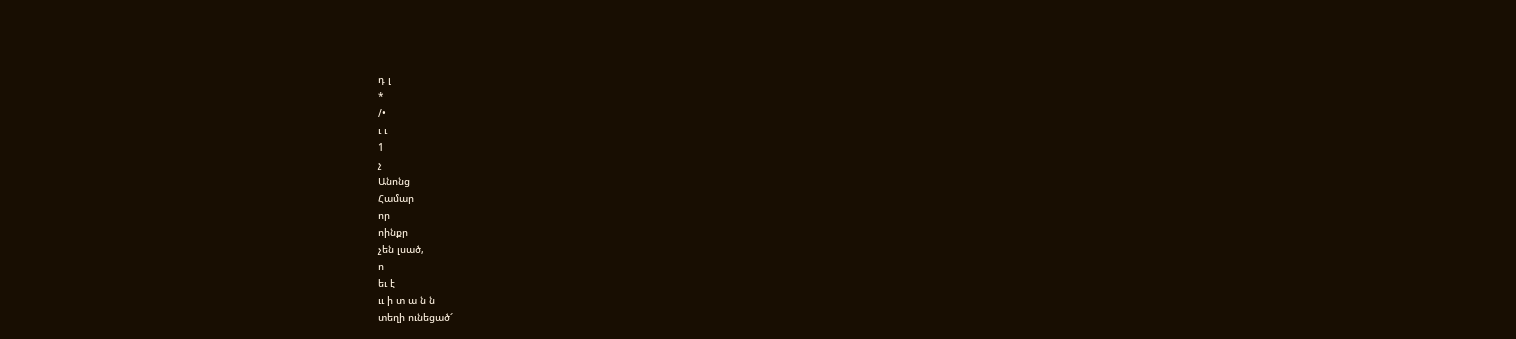դ լ
*
/•
ւ ւ
1
չ
Անոնց
Համար
որ
ոինքր
չեն լսած,
ո
եւ է
ււ ի տ ա ն ն
տեղի ունեցած՜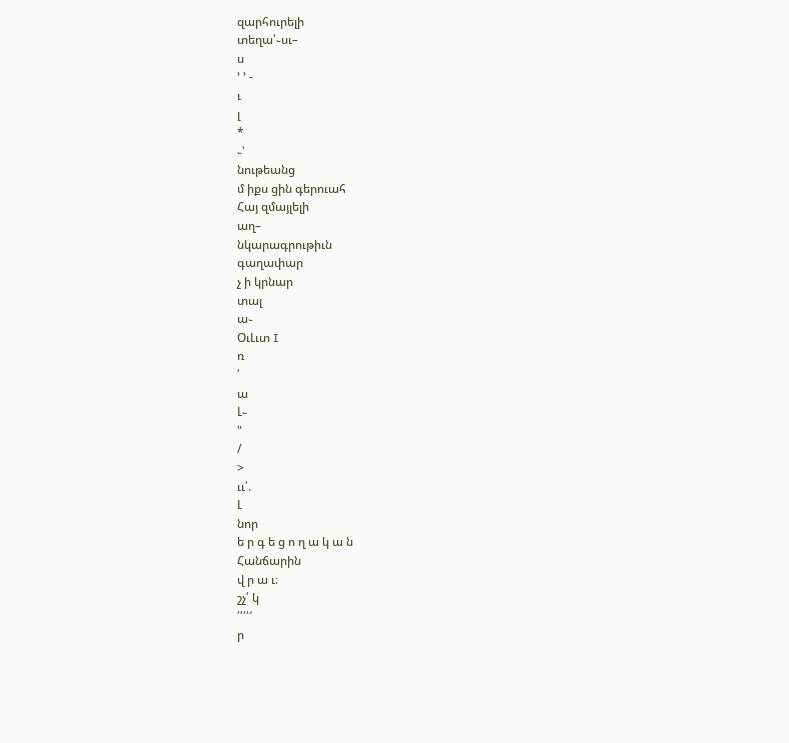զարհուրելի
տեղա՝֊սւ–
ս
՚ ՚ -
ւ
լ
*
֊՝
նութեանց
մ իքս ցին գերուահ
Հայ զմայլելի
աղ–
նկարագրութիւն
գաղափար
չ ի կրնար
տալ
ա֊
ՕւԼւտ I
ռ
՛
ա
Լ֊
"
/
>
ււ՛.
Լ
նոր
ե ր գ ե ց ո ղ ա կ ա ն
Հանճարին
վ ր ա ւ։
շչ՛ կ
՛՛՛՛՜
ր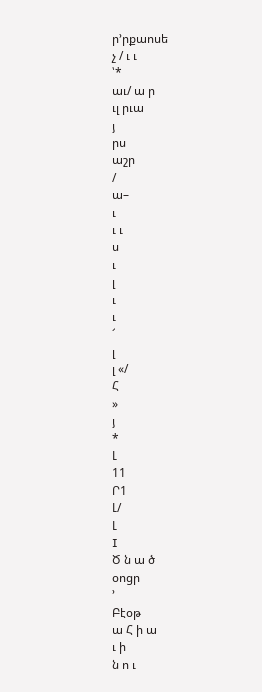ր՚րքաոսե
չ / ւ ւ
՝*
աւ/ ա ր
ւլ րւա
յ
րս
աշր
/
ա–
ւ
ւ ւ
ս
ւ
լ
ւ
ւ
՜
լ
լ «/
Հ
»
յ
*
Լ
11
Ր1
Լ/
Լ
I
Ծ ն ա ծ
օոցր
՚
Բէօթ
ա Հ ի ա
ւ ի
ն ո ւ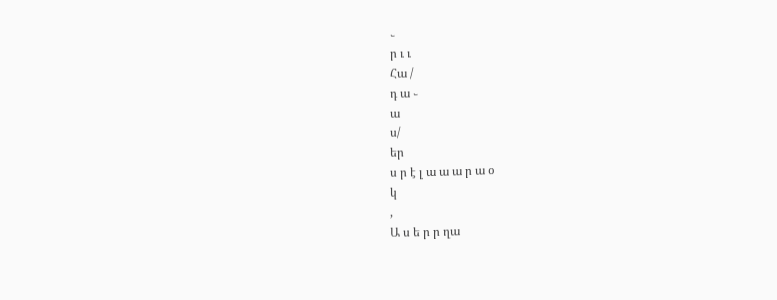֊
ր ւ ւ
Հա /
դ ա ֊
ա
ս/
եր
ս ր է լ ա ա ա ր ա օ
կ
,
Ա ս ե ր ր ղա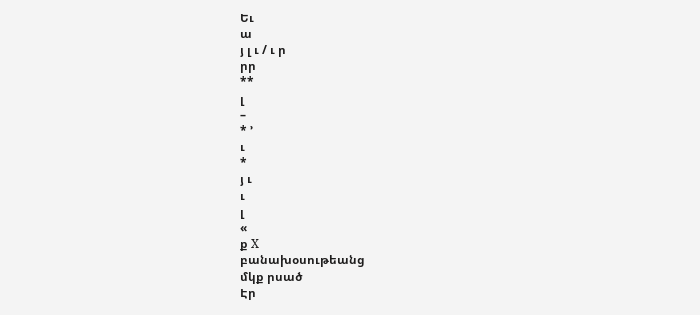Եւ
ա
յ լ ւ / ւ ր
րր
**
լ
–
* ՚
ւ
*
յ ւ
ւ
լ
«
ք X
բանախօսութեանց
մկք րսած
Էր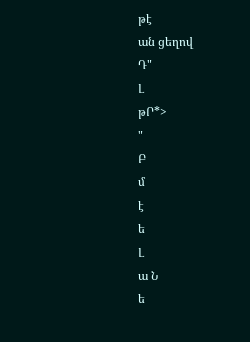թէ
ան ցեղով
Դ"
Լ
թՐ*>
"
Բ
մ
է
ե
Լ
ա Ն
ե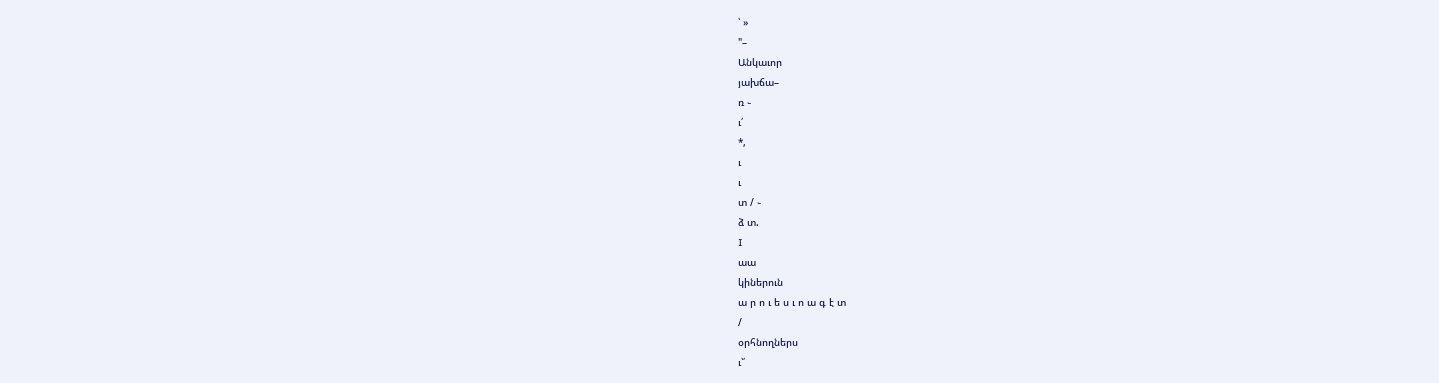՝ »
"–
Անկաւոր
յախճա–
ռ ֊
ւ՛
*,
ւ
ւ
տ / ֊
ձ տ.
I
աա
կիներուն
ա ր ո ւ ե ս ւ ո ա գ է տ
/
օրհնողներս
ւ՝՛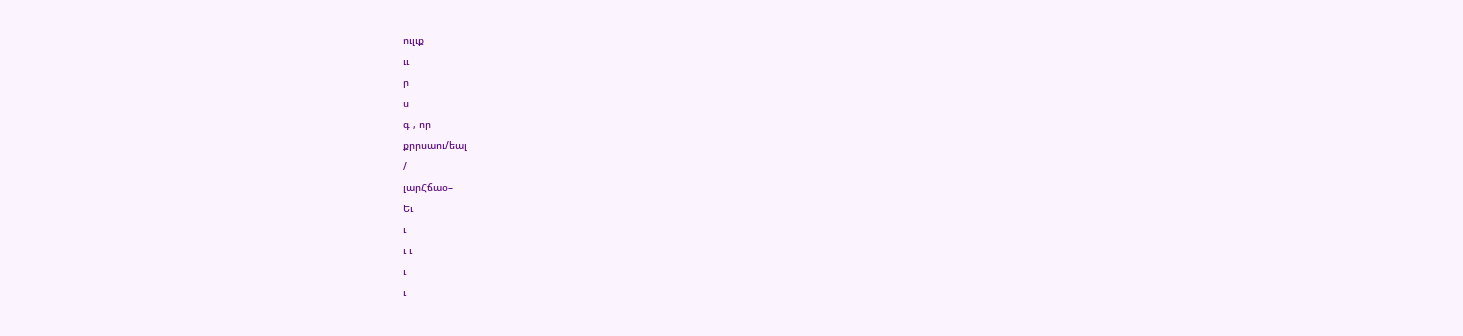ուլւք
ււ
ր
ս
գ , որ
քրրսաու/եալ
/
լարՀճաօ–
Եւ
ւ
ւ ւ
ւ
ւ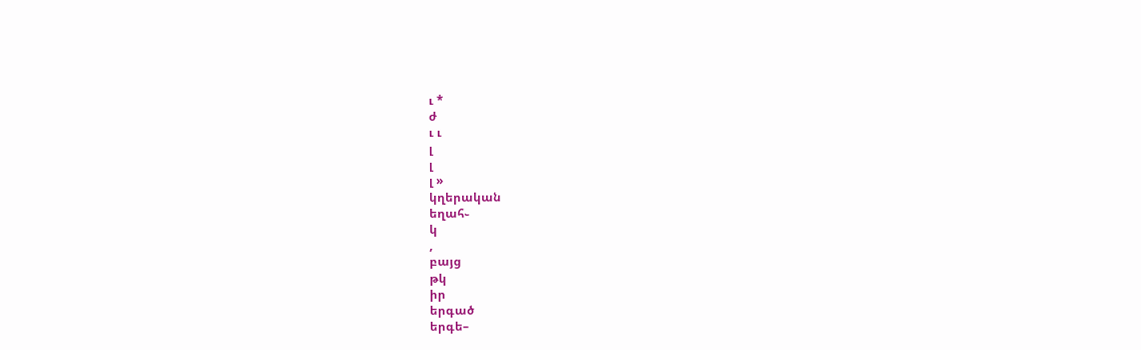ւ *
ժ
ւ ւ
լ
լ
լ »
կղերական
եղահ֊
կ
,
բայց
թկ
իր
երգած
երգե–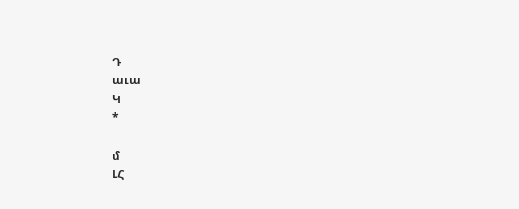Դ
աւա
Կ
*

մ
ԼՀ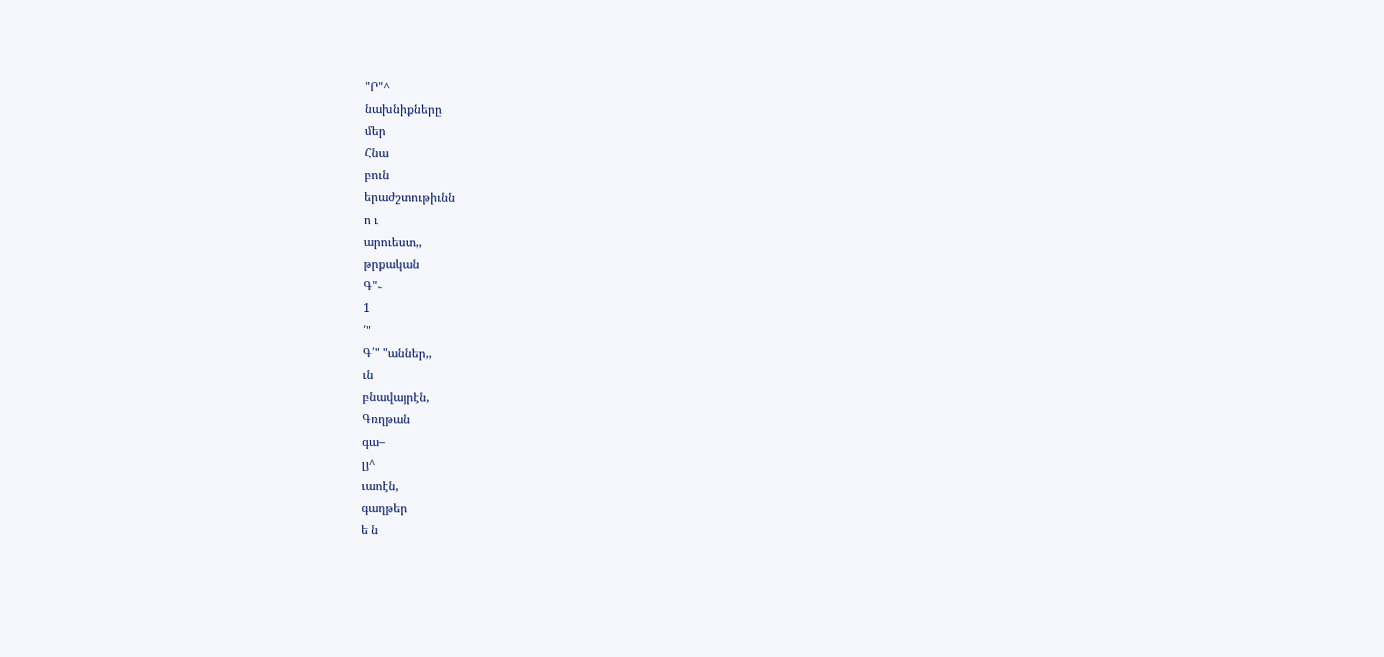"Ր"^
նախնիքները
մեր
Հնա
բուն
երաժշտութիւնն
ո ւ
արուեստ,,
թրքական
Գ"֊
1
՛"
Գ՛" "աններ,,
ւն
բնավայրէն,
Գռղթան
գա–
լյ^
ւաոէն,
գաղթեր
ե ն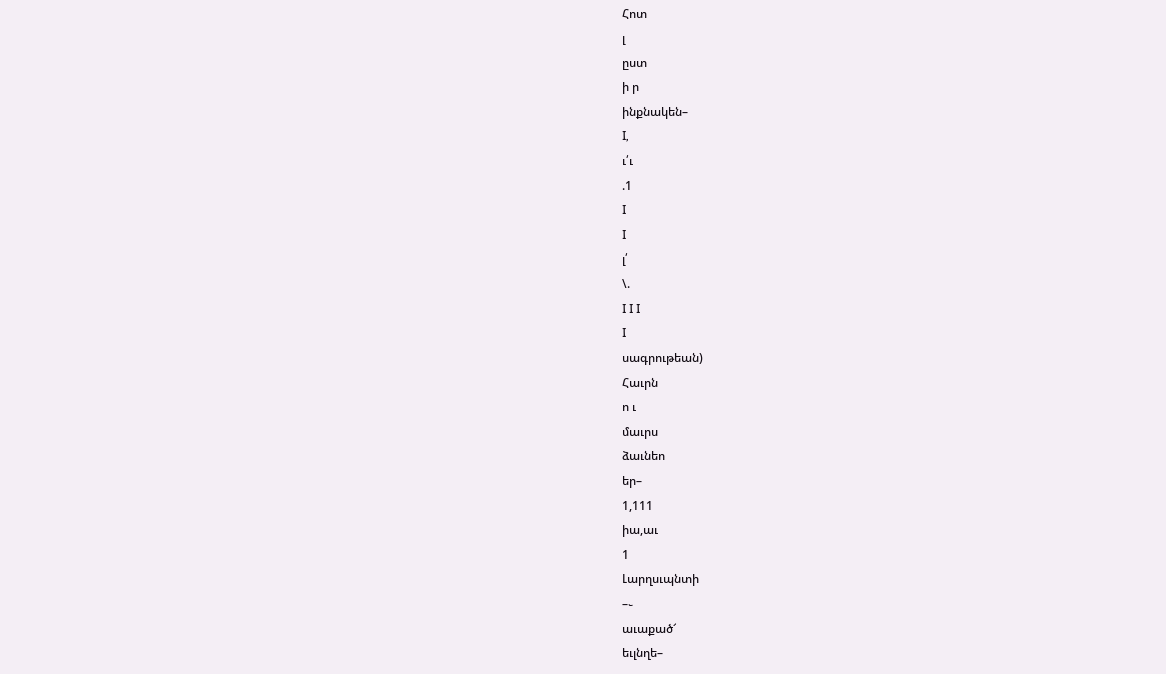Հոտ
լ
ըստ
ի ր
ինքնակեն–
I,
ւ՛ւ
.1
I
I
լ՛
\.
I I I
I
սագրութեան)
Հաւրն
ո ւ
մաւրս
ձաւնեո
եր–
1,111
իա,աւ
1
Լարղսւպնտի
–֊
աւաքած՜
եւլնղե–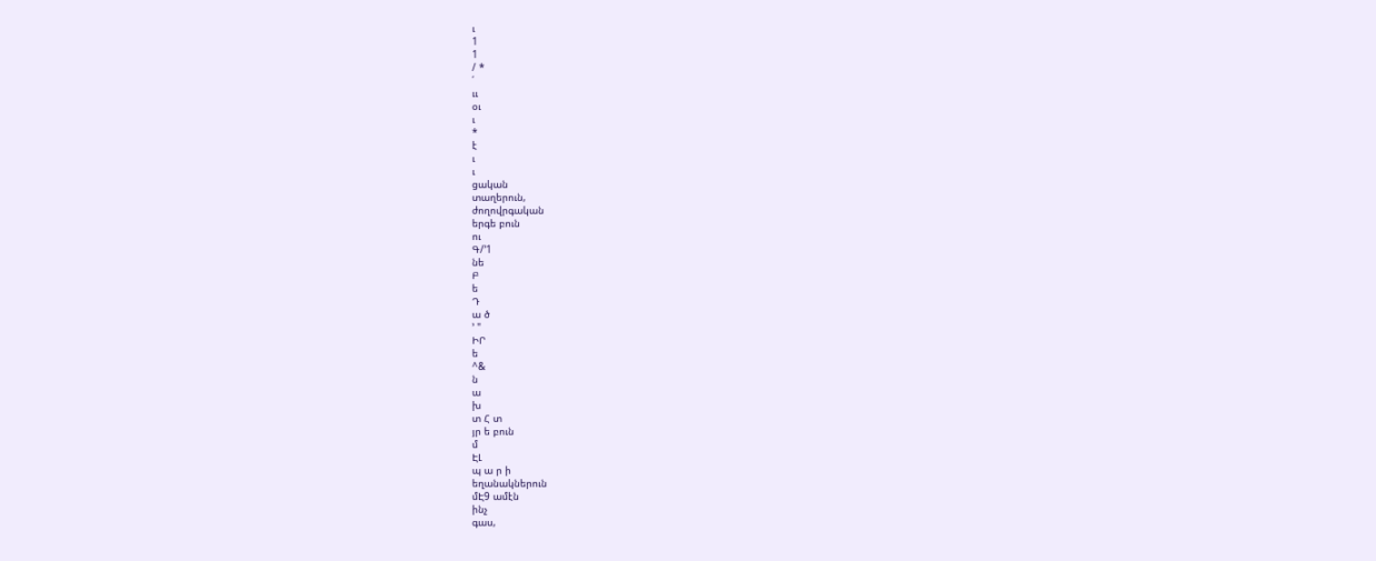ւ
1
1
/ *
՛
ււ
օւ
ւ
*
է
ւ
ւ
ցական
տաղերուն,
ժողովրգական
երգե բուն
ու
Գ/՚1
նե
Բ
ե
Դ
ա ծ
՚ "
ԻՐ
ե
^&
ն
ա
խ
տ Հ տ
յր ե բուն
մ
ԷԼ
պ ա ր ի
եղանակներուն
մԷ9 ամէն
ինչ
գաս,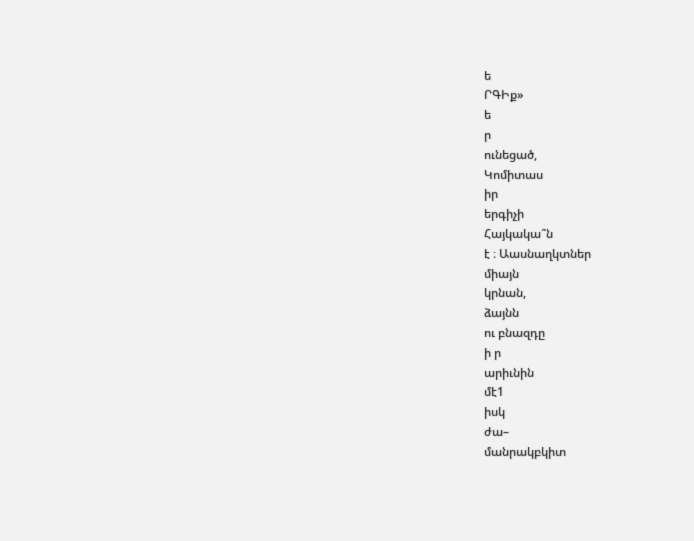ե
ՐԳԻք»
ե
ր
ունեցած,
Կոմիտաս
իր
երգիչի
Հայկակա՞ն
է ։ Աասնաղկտներ
միայն
կրնան,
ձայնն
ու բնազդը
ի ր
արիւնին
մէ1
իսկ
ժա–
մանրակբկիտ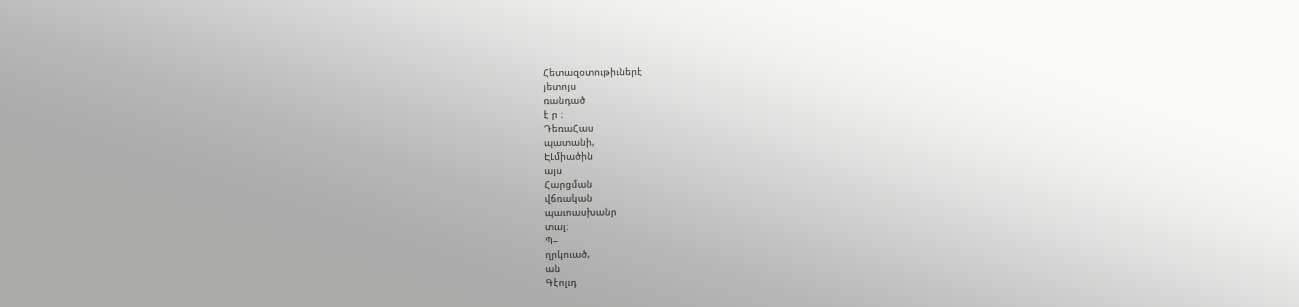Հետազօտութիւներէ
յետոյս
ռանդած
է ր ։
ԴեռաՀաս
պատանի,
ԷԼմիածին
այս
Հարցման
վճռական
պաւոասխանր
տալ։
Պ–
ղրկուած,
ան
Գէոլւդ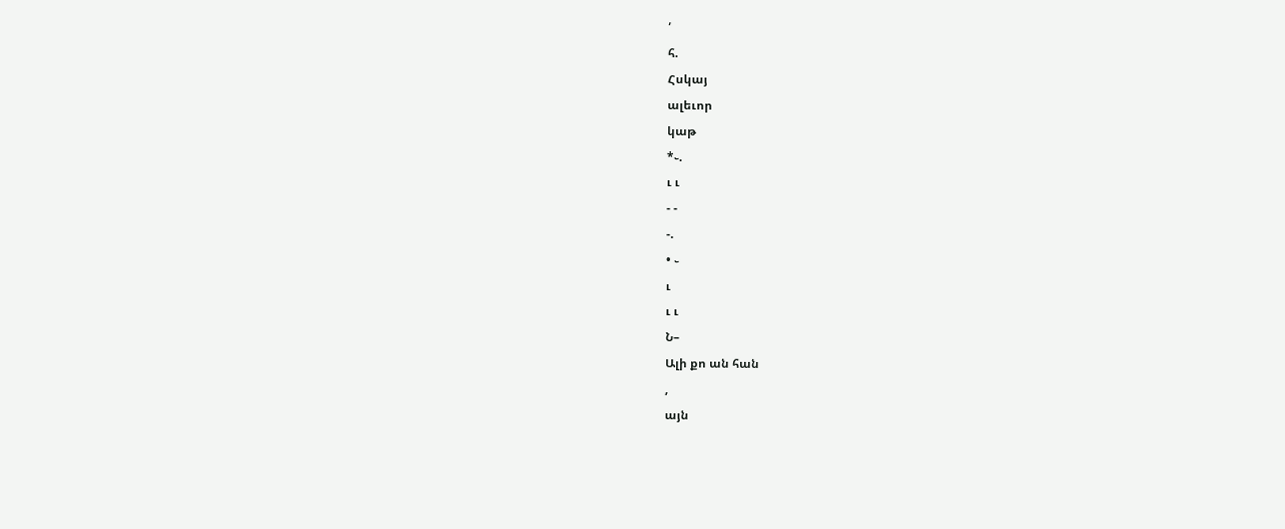՛
հ.
Հսկայ
ալեւոր
կաթ
*֊.
ւ ւ
- -
-.
• ֊
ւ
ւ ւ
Ն–
Ալի քո ան հան
,
այն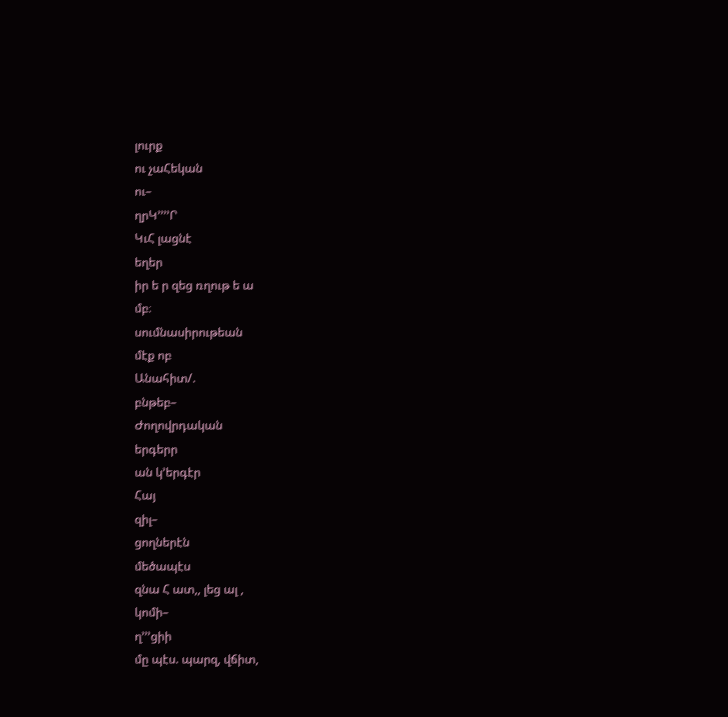լուրք
ու չաՀեկան
ու–
ղրԿ՚՚՚՚Ր
ԿւՀ լացնէ
եղեր
իր ե ր զեց ռղութ ե ա
մբ։
սումնասիրութեան
մէք ոբ
Անահիտ/.
բնթեբ–
Ժողովրդական
երգերր
ան կ՚երգէր
Հայ
զիլ–
ցողներէն
մեծապէս
զնա Հ ատ,, լեց ալ ,
կոմի–
ղ՚՚՚ցիի
մը պէս. պարզ, վճիտ,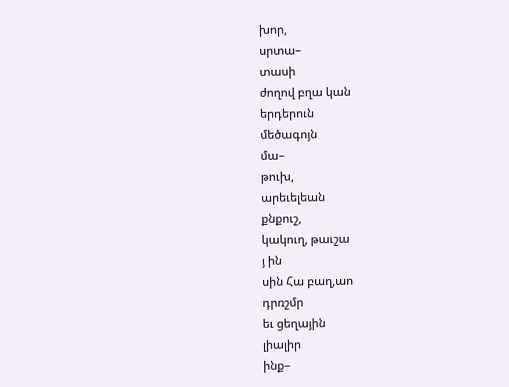խոր,
սրտա–
տասի
ժողով բղա կան
երդերուն
մեծագոյն
մա–
թուխ,
արեւելեան
քնքուշ,
կակուղ, թաւշա
յ ին
սին Հա բաղ,աո
դրռշմր
եւ ցեղային
լիալիր
ինք–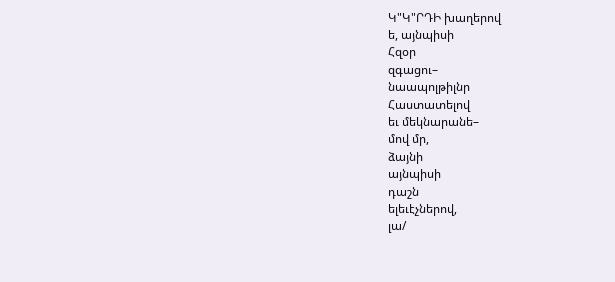Կ"Կ"ՐԴԻ խաղերով
ե, այնպիսի
Հզօր
զգացու–
նաապոլթիլնր
Հաստատելով
եւ մեկնարանե–
մով մր,
ձայնի
այնպիսի
դաշն
ելեւէչներով,
լա/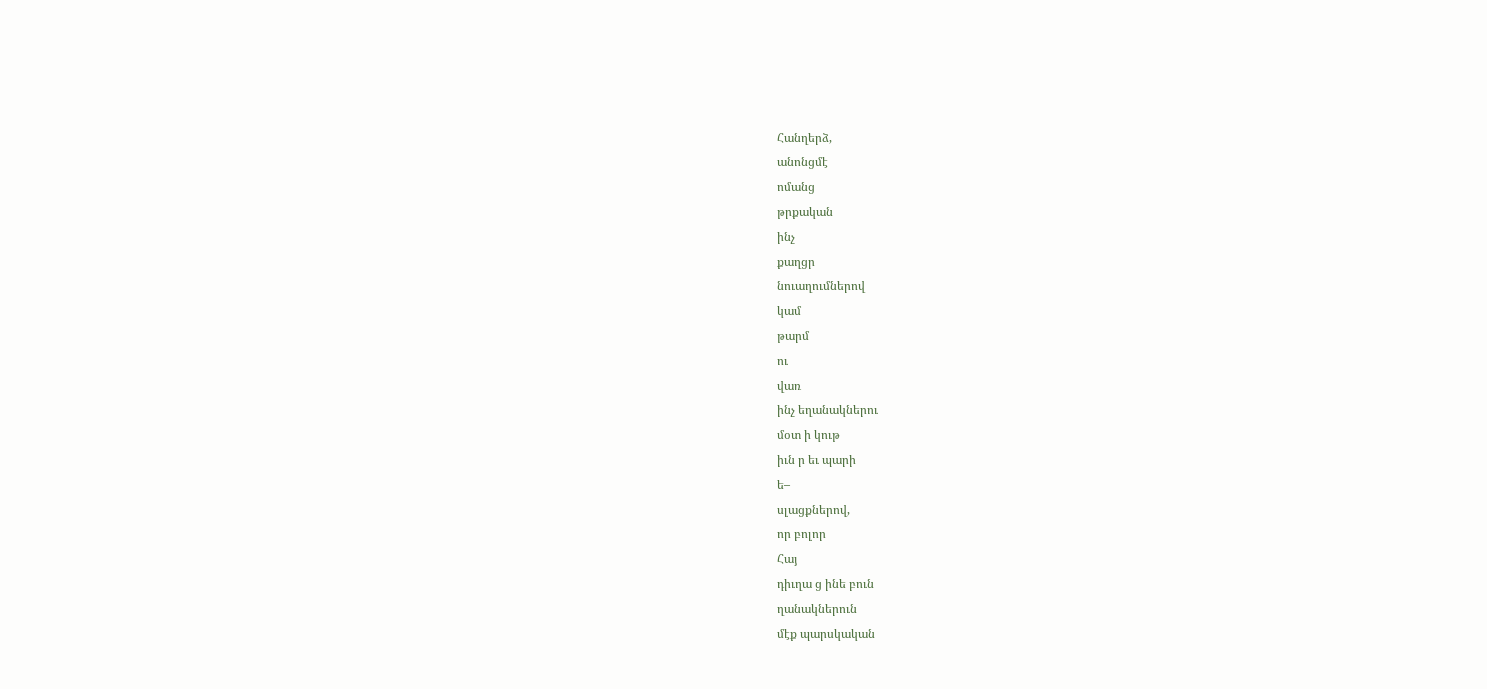Հանղերձ,
անոնցմէ
ոմանց
թրքական
ինչ
քաղցր
նուաղումներով
կամ
թարմ
ու
վառ
ինչ եղանակներու
մօտ ի կութ
իւն ր եւ պարի
ե–
սլացքներով,
որ բոլոր
Հայ
դիւղա ց ինե բուն
ղանակներուն
մէք պարսկական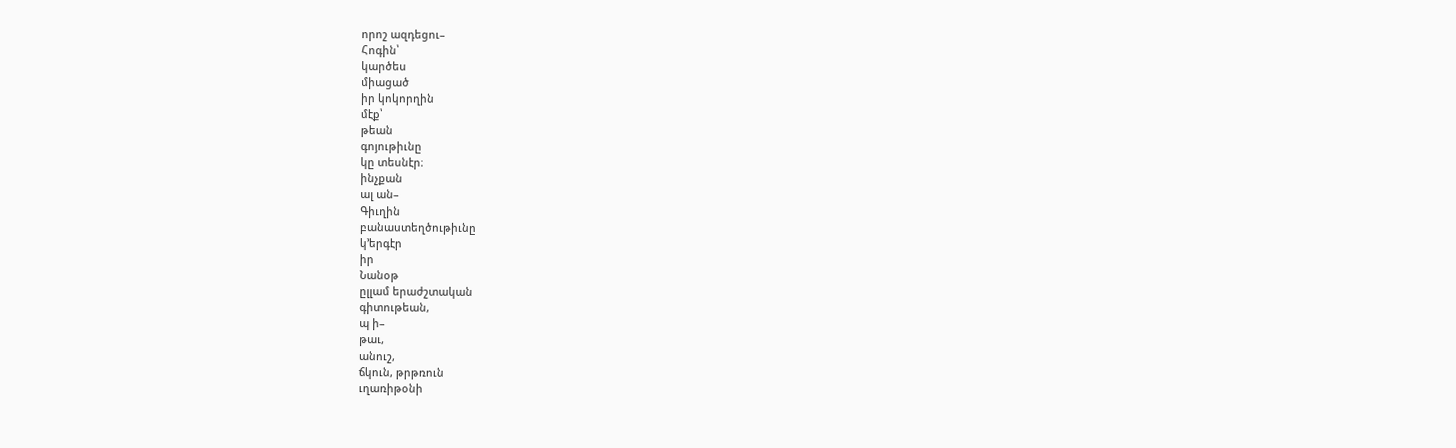որոշ ազդեցու–
Հոգին՝
կարծես
միացած
իր կոկորղին
մէք՝
թեան
գոյութիւնը
կը տեսնէր։
ինչքան
ալ ան–
Գիւղին
բանաստեղծութիւնը
կ՚երգէր
իր
Նանօթ
ըլլամ երաժշտական
գիտութեան,
պ ի–
թաւ,
անուշ,
ճկուն, թրթռուն
ւղառիթօնի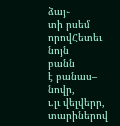ձայ֊
տի րսեմ
որովՀետեւ
նոյն
բանն
է բանաս–
նովր,
ւ.լւ վելվերր,
տարիներով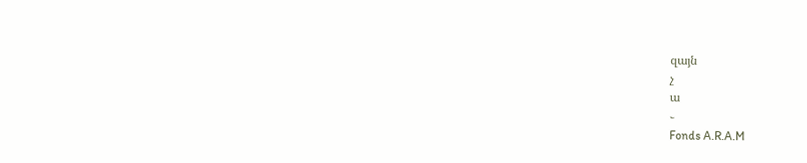զայն
չ
ա
֊
Fonds A.R.A.M